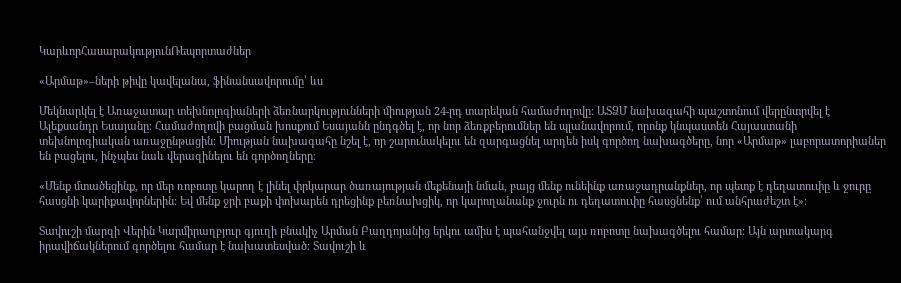ԿարևորՀասարակությունՌեպորտաժներ

«Արմաթ»–ների թիվը կավելանա, ֆինանսավորումը՝ ևս

Մեկնարկել է Առաջատար տեխնոլոգիաների ձեռնարկությունների միության 24-րդ տարեկան համաժողովը։ ԱՏՁՄ նախագահի պաշտոնում վերընտրվել է Ալեքսանդր Եսայանը։ Համաժողովի բացման խոսքում Եսայանն ընդգծել է, որ նոր ձեռքբերումներ են պլանավորում, որոնք կնպաստեն Հայաստանի տեխնոլոգիական առաջընթացին։ Միության նախագահը նշել է, որ շարունակելու են զարգացնել արդեն իսկ գործող նախագծերը, նոր «Արմաթ» լաբորատորիաներ են բացելու, ինչպես նաև վերազինելու են գործողները։

«Մենք մտածեցինք, որ մեր ռոբոտը կարող է լինել փրկարար ծառայության մեքենայի նման, բայց մենք ունեինք առաջադրանքներ, որ պետք է դեղատուփը և ջուրը հասցնի կարիքավորներին։ Եվ մենք ջրի բաքի փոխարեն դրեցինք բեռնախցիկ, որ կարողանանք ջուրն ու դեղատուփը հասցնենք՝ ում անհրաժեշտ է»։

Տավուշի մարզի Վերին Կարմիրաղբյուր գյուղի բնակիչ Արման Բաղդոյանից երկու ամիս է պահանջվել այս ռոբոտը նախագծելու համար։ Այն արտակարգ իրավիճակներում գործելու համար է նախատեսված։ Տավուշի և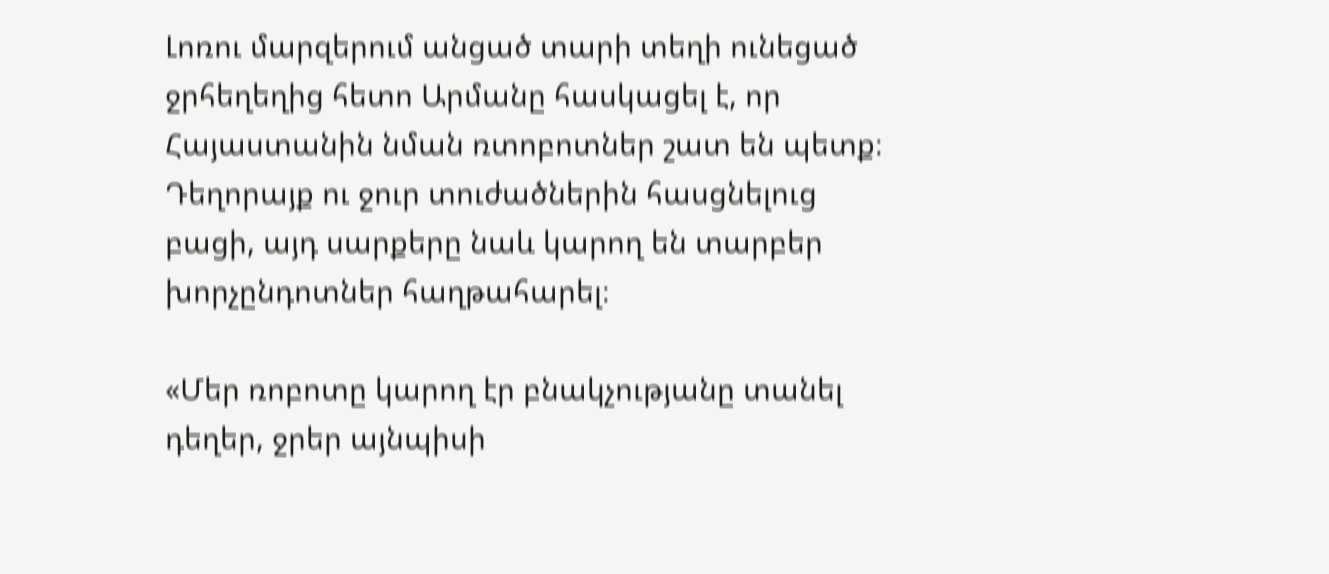Լոռու մարզերում անցած տարի տեղի ունեցած ջրհեղեղից հետո Արմանը հասկացել է, որ Հայաստանին նման ռտոբոտներ շատ են պետք։ Դեղորայք ու ջուր տուժածներին հասցնելուց բացի, այդ սարքերը նաև կարող են տարբեր խորչընդոտներ հաղթահարել։

«Մեր ռոբոտը կարող էր բնակչությանը տանել դեղեր, ջրեր այնպիսի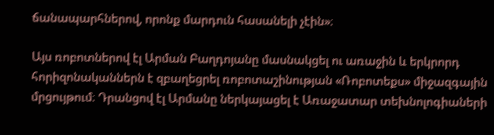ճանապարհներով, որոնք մարդուն հասանելի չէին»։

Այս ռոբոտներով էլ Արման Բաղդոյանը մասնակցել ու առաջին և երկրորդ հորիզոնականներն է զբաղեցրել ռոբոտաշինության «Ռոբոտեքս» միջազգային մրցույթում։ Դրանցով էլ Արմանը ներկայացել է Առաջատար տեխնոլոգիաների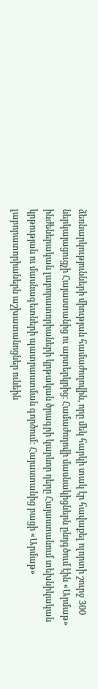ձեռնարկությունների միության համաժողովին, որը մեկ հարկի տակ էր հավաքել ոլորտի շուրջ 300 ներկայացուցչի Հայաստանից ու արտերկրից։ Համաժողովի մասնակիցներն ընդգծում էին «Արմաթ» ինժեներական լաբորատորիաների կրթական ծրագրի կարևոր դերը Հայաստանում տեխնիկական կրթության ու մասնագետների պատրաստման գործում: Հայաստանից բացի «Արմաթ» լաբորատորիաներն աշխատանոցներ ունեին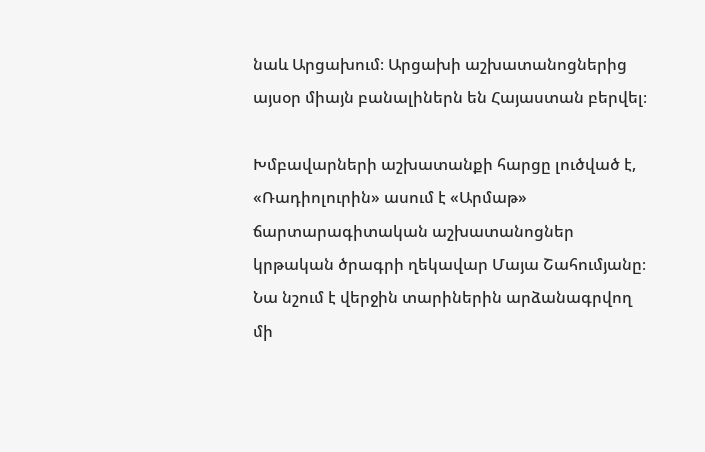նաև Արցախում։ Արցախի աշխատանոցներից այսօր միայն բանալիներն են Հայաստան բերվել։

Խմբավարների աշխատանքի հարցը լուծված է, «Ռադիոլուրին» ասում է «Արմաթ» ճարտարագիտական աշխատանոցներ կրթական ծրագրի ղեկավար Մայա Շահումյանը։ Նա նշում է վերջին տարիներին արձանագրվող մի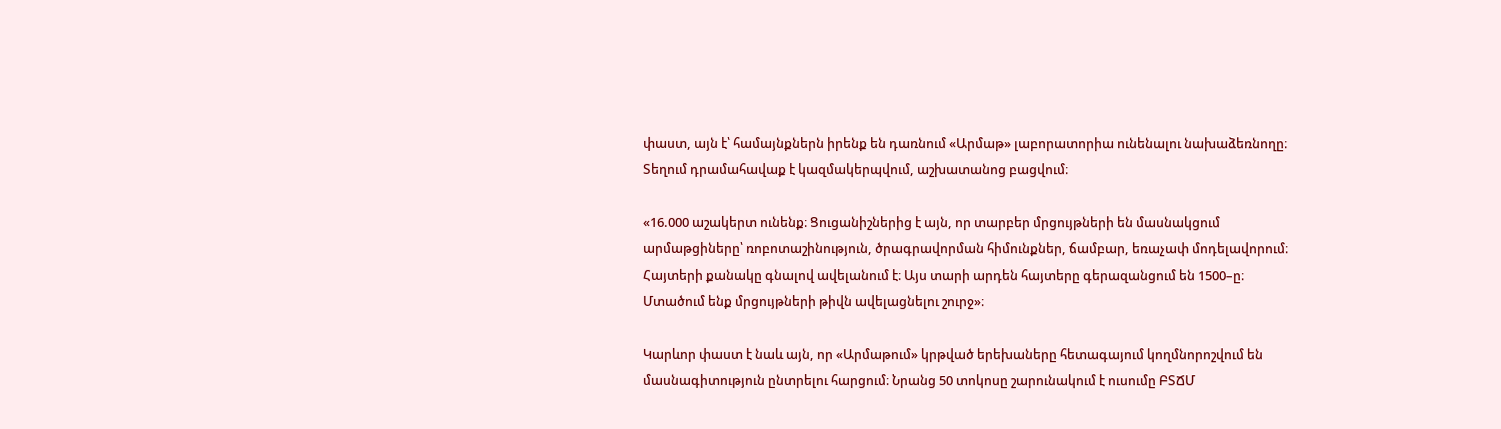փաստ, այն է՝ համայնքներն իրենք են դառնում «Արմաթ» լաբորատորիա ունենալու նախաձեռնողը։ Տեղում դրամահավաք է կազմակերպվում, աշխատանոց բացվում։

«16.000 աշակերտ ունենք։ Ցուցանիշներից է այն, որ տարբեր մրցույթների են մասնակցում արմաթցիները՝ ռոբոտաշինություն, ծրագրավորման հիմունքներ, ճամբար, եռաչափ մոդելավորում։ Հայտերի քանակը գնալով ավելանում է։ Այս տարի արդեն հայտերը գերազանցում են 1500–ը։ Մտածում ենք մրցույթների թիվն ավելացնելու շուրջ»։

Կարևոր փաստ է նաև այն, որ «Արմաթում» կրթված երեխաները հետագայում կողմնորոշվում են մասնագիտություն ընտրելու հարցում։ Նրանց 50 տոկոսը շարունակում է ուսումը ԲՏՃՄ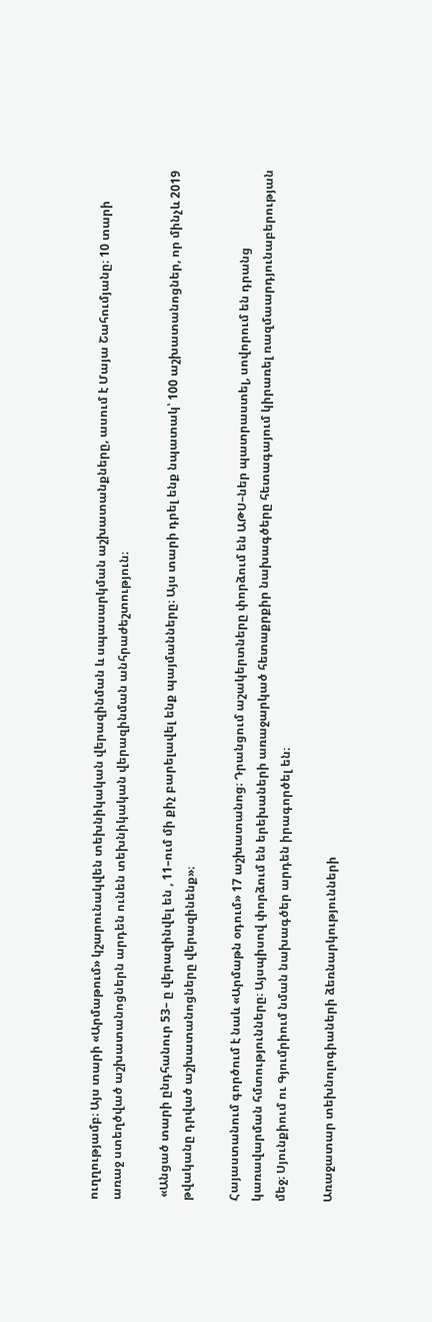ուղղությամբ։ Այս տարի «Արմաթում» կշարունակվեն տեխնիկական վերազինման և սպասարկման աշխատանքները, ասում է Մայա Շահումյանը։ 10 տարի առաջ ստեղծված աշխատանոցներն արդեն ունեն տեխնիկական վերազինման անհրաժեշտություն։

 «Անցած տարի ընդհանուր 53– ը վերազինվել են , 11–ում մի քիչ բարելավել ենք պայմանները։ Այս տարի դրել ենք նպատակ՝ 100 աշխատանոցներ, որ մինչև 2019 թվականը դրված աշխատանոցները վերազինենք»։

Հայաստանում գործում է նաև «Արմաթն օդում» 17 աշխատանոց։ Դրանցում աշակերտները փորձում են ԱԹՍ–ներ պատրաստել, սովորում են դրանց կառավարման հմտությունները։ Այսպիսով փորձում են երեխաների առաջարկած հետաքրքիր նախագծերը հետագայում կիրառել ռազմաարդյունաբերության մեջ։ Սյունքիում ու Գյումրիում նման նախագծեր արդեն իրագործել են։

Առաջատար տեխնոլոգիաների ձեռնարկությունների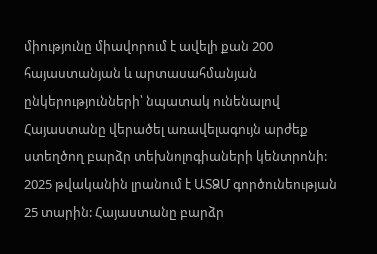միությունը միավորում է ավելի քան 200 հայաստանյան և արտասահմանյան ընկերությունների՝ նպատակ ունենալով Հայաստանը վերածել առավելագույն արժեք ստեղծող բարձր տեխնոլոգիաների կենտրոնի: 2025 թվականին լրանում է ԱՏՁՄ գործունեության 25 տարին: Հայաստանը բարձր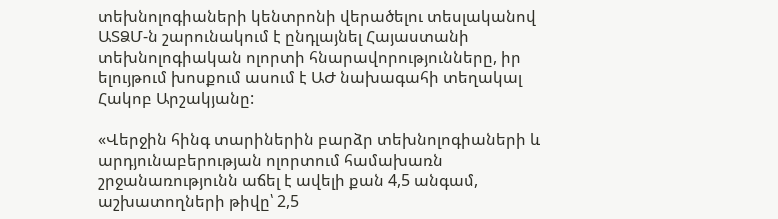տեխնոլոգիաների կենտրոնի վերածելու տեսլականով ԱՏՁՄ-ն շարունակում է ընդլայնել Հայաստանի տեխնոլոգիական ոլորտի հնարավորությունները, իր ելույթում խոսքում ասում է ԱԺ նախագահի տեղակալ Հակոբ Արշակյանը:

«Վերջին հինգ տարիներին բարձր տեխնոլոգիաների և արդյունաբերության ոլորտում համախառն շրջանառությունն աճել է ավելի քան 4,5 անգամ, աշխատողների թիվը՝ 2,5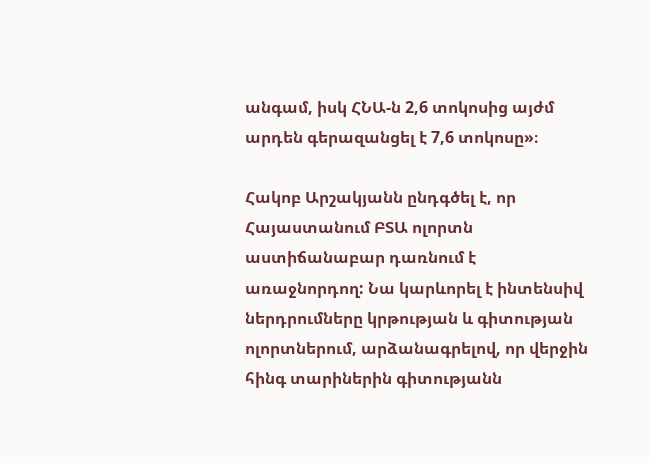անգամ, իսկ ՀՆԱ-ն 2,6 տոկոսից այժմ արդեն գերազանցել է 7,6 տոկոսը»։

Հակոբ Արշակյանն ընդգծել է, որ Հայաստանում ԲՏԱ ոլորտն աստիճանաբար դառնում է առաջնորդող: Նա կարևորել է ինտենսիվ ներդրումները կրթության և գիտության ոլորտներում, արձանագրելով, որ վերջին հինգ տարիներին գիտությանն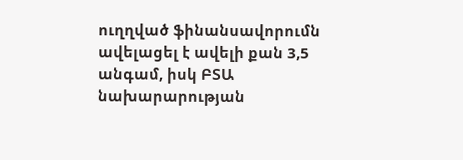ուղղված ֆինանսավորումն ավելացել է ավելի քան 3,5 անգամ, իսկ ԲՏԱ նախարարության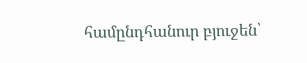համընդհանուր բյուջեն՝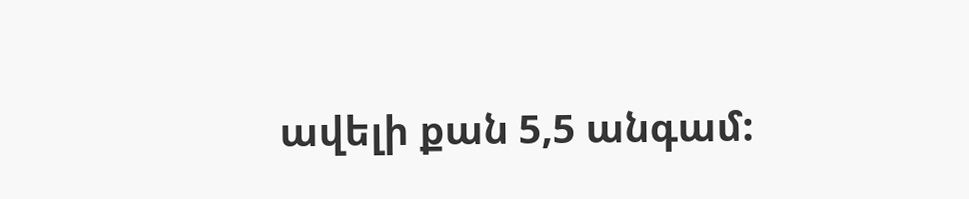ավելի քան 5,5 անգամ: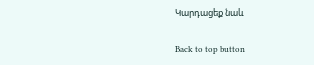Կարդացեք նաև

Back to top button